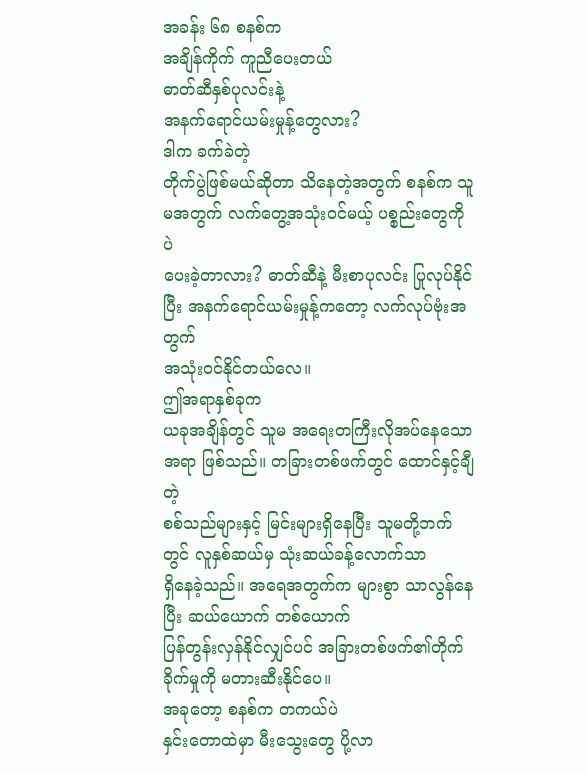အခန်း ၆၈ စနစ်က
အချိန်ကိုက် ကူညီပေးတယ်
ဓာတ်ဆီနှစ်ပုလင်းနဲ့
အနက်ရောင်ယမ်းမှုန့်တွေလား?
ဒါက ခက်ခဲတဲ့
တိုက်ပွဲဖြစ်မယ်ဆိုတာ သိနေတဲ့အတွက် စနစ်က သူမအတွက် လက်တွေ့အသုံးဝင်မယ့် ပစ္စည်းတွေကိုပဲ
ပေးခဲ့တာလား? ဓာတ်ဆီနဲ့ မီးစာပုလင်း ပြုလုပ်နိုင်ပြီး အနက်ရောင်ယမ်းမှုန့်ကတော့ လက်လုပ်ဗုံးအတွက်
အသုံးဝင်နိုင်တယ်လေ။
ဤအရာနှစ်ခုက
ယခုအချိန်တွင် သူမ အရေးတကြီးလိုအပ်နေသောအရာ ဖြစ်သည်။ တခြားတစ်ဖက်တွင် ထောင်နှင့်ချီတဲ့
စစ်သည်များနှင့် မြင်းများရှိနေပြီး သူမတို့ဘက်တွင် လူနှစ်ဆယ်မှ သုံးဆယ်ခန့်လောက်သာ
ရှိနေခဲ့သည်။ အရေအတွက်က များစွာ သာလွန်နေပြီး ဆယ်ယောက် တစ်ယောက်
ပြန်တွန်းလှန်နိုင်လျှင်ပင် အခြားတစ်ဖက်၏တိုက်ခိုက်မှုကို မတားဆီးနိုင်ပေ။
အခုတော့ စနစ်က တကယ်ပဲ
နှင်းတောထဲမှာ မီးသွေးတွေ ပို့လာ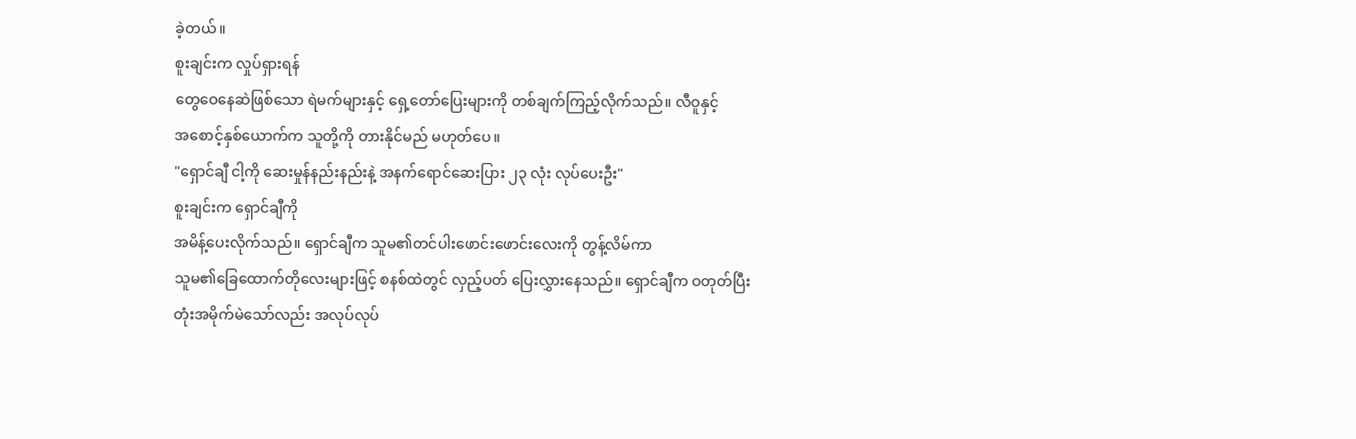ခဲ့တယ်။
စူးချင်းက လှုပ်ရှားရန်
တွေဝေနေဆဲဖြစ်သော ရဲမက်များနှင့် ရှေ့တော်ပြေးများကို တစ်ချက်ကြည့်လိုက်သည်။ လီဝူနှင့်
အစောင့်နှစ်ယောက်က သူတို့ကို တားနိုင်မည် မဟုတ်ပေ။
"ရှောင်ချီ ငါ့ကို ဆေးမှုန်နည်းနည်းနဲ့ အနက်ရောင်ဆေးပြား ၂၃ လုံး လုပ်ပေးဦး"
စူးချင်းက ရှောင်ချီကို
အမိန့်ပေးလိုက်သည်။ ရှောင်ချီက သူမ၏တင်ပါးဖောင်းဖောင်းလေးကို တွန့်လိမ်ကာ
သူမ၏ခြေထောက်တိုလေးများဖြင့် စနစ်ထဲတွင် လှည့်ပတ် ပြေးလွှားနေသည်။ ရှောင်ချီက ဝတုတ်ပြီး
တုံးအမိုက်မဲသော်လည်း အလုပ်လုပ်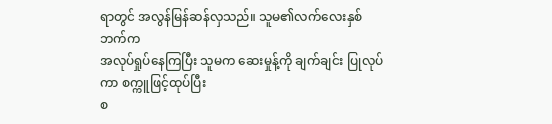ရာတွင် အလွန်မြန်ဆန်လှသည်။ သူမ၏လက်လေးနှစ်ဘက်က
အလုပ်ရှုပ်နေကြပြီး သူမက ဆေးမှုန့်ကို ချက်ချင်း ပြုလုပ်ကာ စက္ကူဖြင့်ထုပ်ပြီး
စ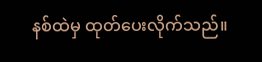နစ်ထဲမှ ထုတ်ပေးလိုက်သည်။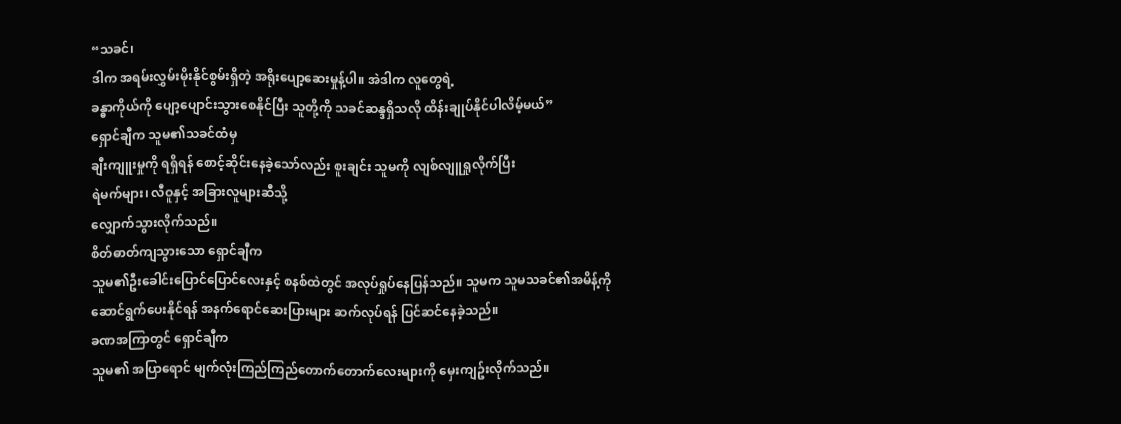“သခင်၊
ဒါက အရမ်းလွှမ်းမိုးနိုင်စွမ်းရှိတဲ့ အရိုးပျော့ဆေးမှုန့်ပါ။ အဲဒါက လူတွေရဲ့
ခန္ဓာကိုယ်ကို ပျော့ပျောင်းသွားစေနိုင်ပြီး သူတို့ကို သခင်ဆန္ဒရှိသလို ထိန်းချုပ်နိုင်ပါလိမ့်မယ်”
ရှောင်ချီက သူမ၏သခင်ထံမှ
ချီးကျူးမှုကို ရရှိရန် စောင့်ဆိုင်းနေခဲ့သော်လည်း စူးချင်း သူမကို လျစ်လျူရှုလိုက်ပြီး
ရဲမက်များ၊ လီဝူနှင့် အခြားလူများဆီသို့
လျှောက်သွားလိုက်သည်။
စိတ်ဓာတ်ကျသွားသော ရှောင်ချီက
သူမ၏ဦးခေါင်းပြောင်ပြောင်လေးနှင့် စနစ်ထဲတွင် အလုပ်ရှုပ်နေပြန်သည်။ သူမက သူမသခင်၏အမိန့်ကို
ဆောင်ရွက်ပေးနိုင်ရန် အနက်ရောင်ဆေးပြားများ ဆက်လုပ်ရန် ပြင်ဆင်နေခဲ့သည်။
ခဏအကြာတွင် ရှောင်ချီက
သူမ၏ အပြာရောင် မျက်လုံးကြည်ကြည်တောက်တောက်လေးများကို မှေးကျဥ်းလိုက်သည်။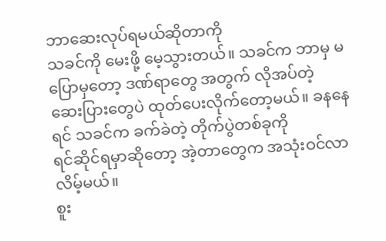ဘာဆေးလုပ်ရမယ်ဆိုတာကို
သခင်ကို မေးဖို့ မေ့သွားတယ်။ သခင်က ဘာမှ မပြောမှတော့ ဒဏ်ရာတွေ အတွက် လိုအပ်တဲ့
ဆေးပြားတွေပဲ ထုတ်ပေးလိုက်တော့မယ်။ ခနနေရင် သခင်က ခက်ခဲတဲ့ တိုက်ပွဲတစ်ခုကို
ရင်ဆိုင်ရမှာဆိုတော့ အဲ့တာတွေက အသုံးဝင်လာလိမ့်မယ်။
စူး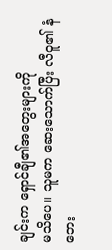ချင်းက ရှောင်ချီ၏အတွေးများကို
မသိပေ။ သူမက ဆေးသောက်ပြီး လီဝူ၏ နံဘေး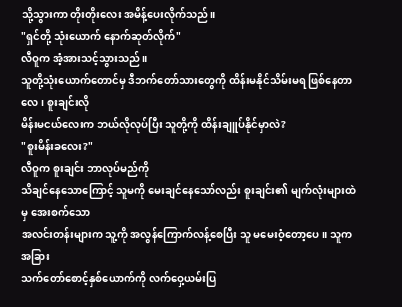သို့သွားကာ တိုးတိုးလေး အမိန့်ပေးလိုက်သည်။
"ရှင်တို့ သုံးယောက် နောက်ဆုတ်လိုက်"
လီဝူက အံ့အားသင့်သွားသည်။
သူတို့သုံးယောက်တောင်မှ ဒီဘက်တော်သားတွေကို ထိန်းမနိုင်သိမ်းမရ ဖြစ်နေတာလေ၊ စူးချင်းလို
မိန်းမငယ်လေးက ဘယ်လိုလုပ်ပြီး သူတို့ကို ထိန်းချူပ်နိုင်မှာလဲ?
"စူးမိန်းခလေး?"
လီဝူက စူးချင်း ဘာလုပ်မည်ကို
သိချင်နေသောကြောင့် သူမကို မေးချင်နေသော်လည်း စူးချင်း၏ မျက်လုံးများထဲမှ အေးစက်သော
အလင်းတန်းများက သူ့ကို အလွန်ကြောက်လန့်စေပြီး သူ မမေးဝံ့တော့ပေ။ သူက အခြား
သက်တော်စောင့်နှစ်ယောက်ကို လက်ဝှေ့ယမ်းပြ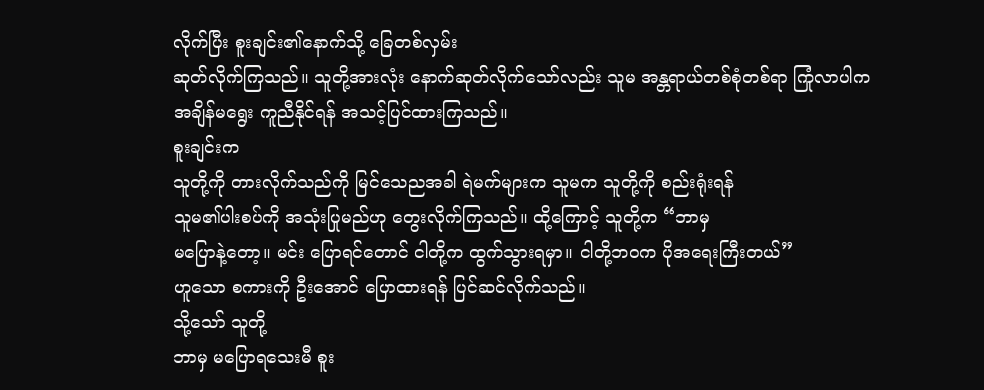လိုက်ပြီး စူးချင်း၏နောက်သို့ ခြေတစ်လှမ်း
ဆုတ်လိုက်ကြသည်။ သူတို့အားလုံး နောက်ဆုတ်လိုက်သော်လည်း သူမ အန္တရာယ်တစ်စုံတစ်ရာ ကြုံလာပါက
အချိန်မရွေး ကူညီနိုင်ရန် အသင့်ပြင်ထားကြသည်။
စူးချင်းက
သူတို့ကို တားလိုက်သည်ကို မြင်သေညအခါ ရဲမက်များက သူမက သူတို့ကို စည်းရုံးရန်
သူမ၏ပါးစပ်ကို အသုံးပြုမည်ဟု တွေးလိုက်ကြသည်။ ထို့ကြောင့် သူတို့က “ဘာမှ
မပြောနဲ့တော့။ မင်း ပြောရင်တောင် ငါတို့က ထွက်သွားရမှာ။ ငါတို့ဘဝက ပိုအရေးကြီးတယ်”
ဟူသော စကားကို ဦးအောင် ပြောထားရန် ပြင်ဆင်လိုက်သည်။
သို့သော် သူတို့
ဘာမှ မပြောရသေးမီ စူး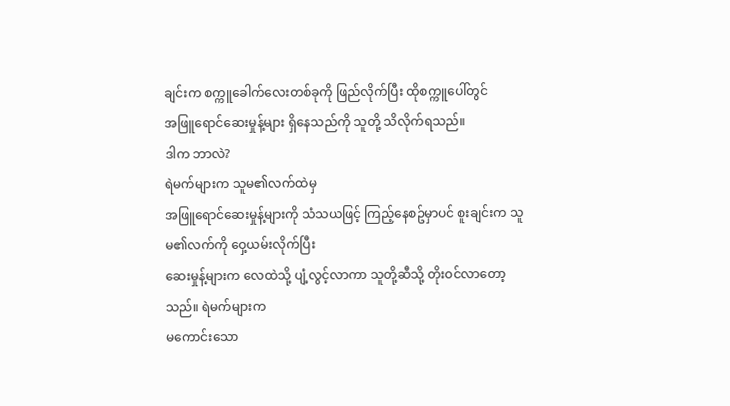ချင်းက စက္ကူခေါက်လေးတစ်ခုကို ဖြည်လိုက်ပြီး ထိုစက္ကူပေါ်တွင်
အဖြူရောင်ဆေးမှုန့်များ ရှိနေသည်ကို သူတို့ သိလိုက်ရသည်။
ဒါက ဘာလဲ?
ရဲမက်များက သူမ၏လက်ထဲမှ
အဖြူရောင်ဆေးမှုန့်များကို သံသယဖြင့် ကြည့်နေစဥ်မှာပင် စူးချင်းက သူမ၏လက်ကို ဝှေ့ယမ်းလိုက်ပြီး
ဆေးမှုန့်များက လေထဲသို့ ပျံ့လွင့်လာကာ သူတို့ဆီသို့ တိုးဝင်လာတော့သည်။ ရဲမက်များက
မကောင်းသော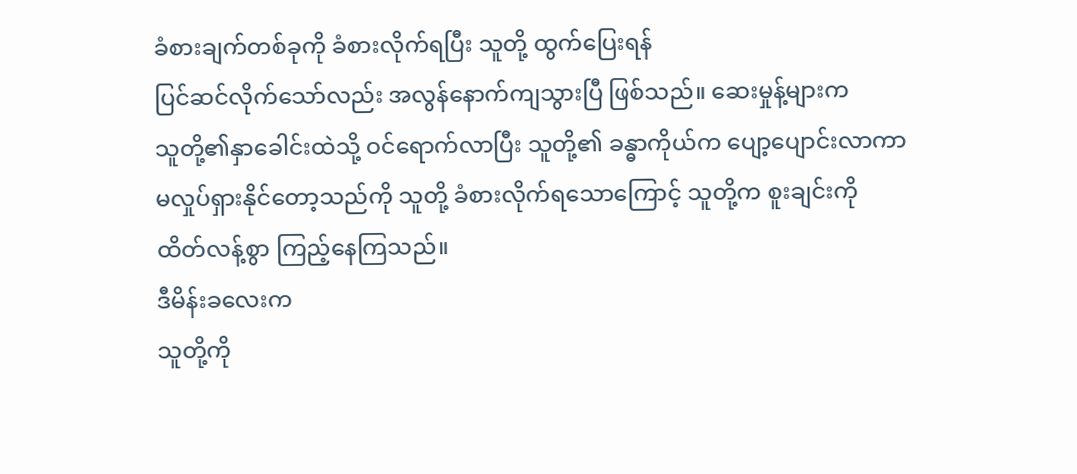ခံစားချက်တစ်ခုကို ခံစားလိုက်ရပြီး သူတို့ ထွက်ပြေးရန်
ပြင်ဆင်လိုက်သော်လည်း အလွန်နောက်ကျသွားပြီ ဖြစ်သည်။ ဆေးမှုန့်များက
သူတို့၏နှာခေါင်းထဲသို့ ဝင်ရောက်လာပြီး သူတို့၏ ခန္ဓာကိုယ်က ပျော့ပျောင်းလာကာ
မလှုပ်ရှားနိုင်တော့သည်ကို သူတို့ ခံစားလိုက်ရသောကြောင့် သူတို့က စူးချင်းကို
ထိတ်လန့်စွာ ကြည့်နေကြသည်။
ဒီမိန်းခလေးက
သူတို့ကို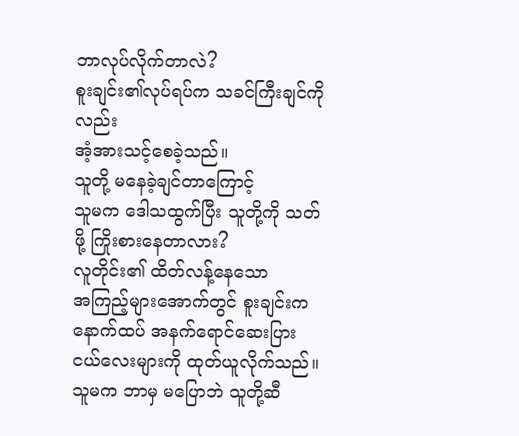ဘာလုပ်လိုက်တာလဲ?
စူးချင်း၏လုပ်ရပ်က သခင်ကြီးချင်ကိုလည်း
အံ့အားသင့်စေခဲ့သည်။
သူတို့ မနေခဲ့ချင်တာကြောင့်
သူမက ဒေါသထွက်ပြီး သူတို့ကို သတ်ဖို့ ကြိုးစားနေတာလား?
လူတိုင်း၏ ထိတ်လန့်နေသော
အကြည့်များအောက်တွင် စူးချင်းက နောက်ထပ် အနက်ရောင်ဆေးပြားငယ်လေးများကို ထုတ်ယူလိုက်သည်။
သူမက ဘာမှ မပြောဘဲ သူတို့ဆီ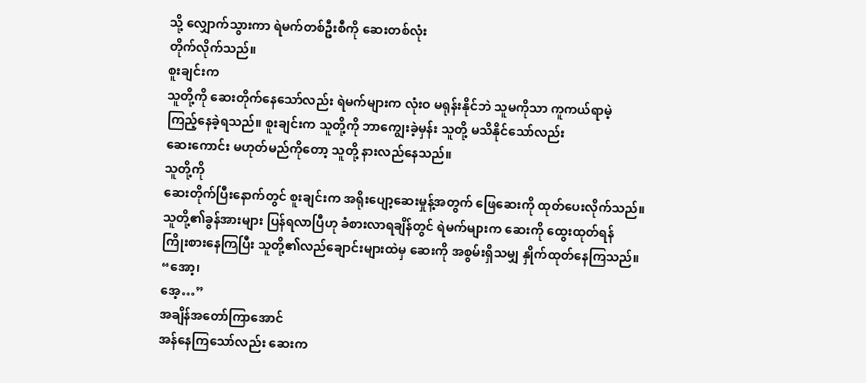သို့ လျှောက်သွားကာ ရဲမက်တစ်ဦးစီကို ဆေးတစ်လုံး
တိုက်လိုက်သည်။
စူးချင်းက
သူတို့ကို ဆေးတိုက်နေသော်လည်း ရဲမက်များက လုံးဝ မရုန်းနိုင်ဘဲ သူမကိုသာ ကူကယ်ရာမဲ့
ကြည့်နေခဲ့ရသည်။ စူးချင်းက သူတို့ကို ဘာကျွေးခဲ့မှန်း သူတို့ မသိနိုင်သော်လည်း
ဆေးကောင်း မဟုတ်မည်ကိုတော့ သူတို့ နားလည်နေသည်။
သူတို့ကို
ဆေးတိုက်ပြီးနောက်တွင် စူးချင်းက အရိုးပျော့ဆေးမှုန့်အတွက် ဖြေဆေးကို ထုတ်ပေးလိုက်သည်။
သူတို့၏ခွန်အားများ ပြန်ရလာပြီဟု ခံစားလာရချိန်တွင် ရဲမက်များက ဆေးကို ထွေးထုတ်ရန်
ကြိုးစားနေကြပြီး သူတို့၏လည်ချောင်းများထဲမှ ဆေးကို အစွမ်းရှိသမျှ နှိုက်ထုတ်နေကြသည်။
“အော့၊
အေ့…”
အချိန်အတော်ကြာအောင်
အန်နေကြသော်လည်း ဆေးက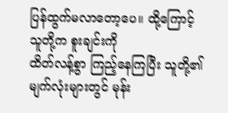ပြန်ထွက်မလာတော့ပေ။ ထို့ကြောင့် သူတို့က စူးချင်းကို
ထိတ်လန့်စွာ ကြည့်နေကြပြီး သူတို့၏မျက်လုံးများတွင် မုန်း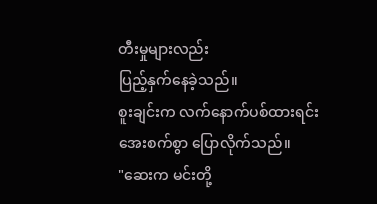တီးမှုများလည်း
ပြည့်နှက်နေခဲ့သည်။
စူးချင်းက လက်နောက်ပစ်ထားရင်း
အေးစက်စွာ ပြောလိုက်သည်။
"ဆေးက မင်းတို့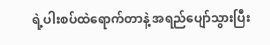ရဲ့ပါးစပ်ထဲရောက်တာနဲ့ အရည်ပျော်သွားပြီး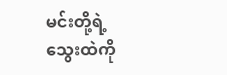မင်းတို့ရဲ့သွေးထဲကို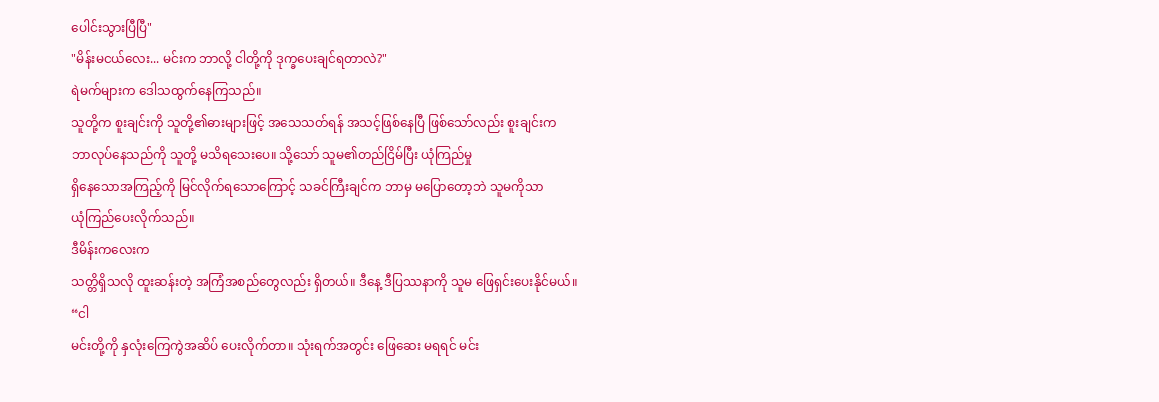ပေါင်းသွားပြီပြီ"
"မိန်းမငယ်လေး... မင်းက ဘာလို့ ငါတို့ကို ဒုက္ခပေးချင်ရတာလဲ?"
ရဲမက်များက ဒေါသထွက်နေကြသည်။
သူတို့က စူးချင်းကို သူတို့၏ဓားများဖြင့် အသေသတ်ရန် အသင့်ဖြစ်နေပြီ ဖြစ်သော်လည်း စူးချင်းက
ဘာလုပ်နေသည်ကို သူတို့ မသိရသေးပေ။ သို့သော် သူမ၏တည်ငြိမ်ပြီး ယုံကြည်မှု
ရှိနေသောအကြည့်ကို မြင်လိုက်ရသောကြောင့် သခင်ကြီးချင်က ဘာမှ မပြောတော့ဘဲ သူမကိုသာ
ယုံကြည်ပေးလိုက်သည်။
ဒီမိန်းကလေးက
သတ္တိရှိသလို ထူးဆန်းတဲ့ အကြံအစည်တွေလည်း ရှိတယ်။ ဒီနေ့ ဒီပြဿနာကို သူမ ဖြေရှင်းပေးနိုင်မယ်။
“ငါ
မင်းတို့ကို နှလုံးကြေကွဲအဆိပ် ပေးလိုက်တာ။ သုံးရက်အတွင်း ဖြေဆေး မရရင် မင်း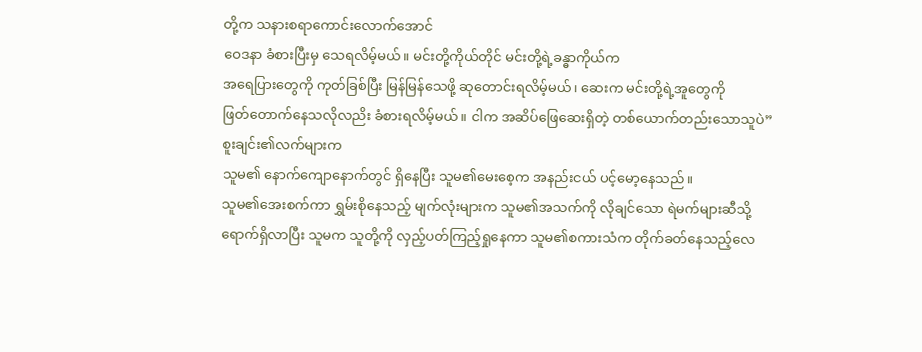တို့က သနားစရာကောင်းလောက်အောင်
ဝေဒနာ ခံစားပြီးမှ သေရလိမ့်မယ်။ မင်းတို့ကိုယ်တိုင် မင်းတို့ရဲ့ခန္ဓာကိုယ်က
အရေပြားတွေကို ကုတ်ခြစ်ပြီး မြန်မြန်သေဖို့ ဆုတောင်းရလိမ့်မယ်၊ ဆေးက မင်းတို့ရဲ့အူတွေကို
ဖြတ်တောက်နေသလိုလညိး ခံစားရလိမ့်မယ်။ ငါက အဆိပ်ဖြေဆေးရှိတဲ့ တစ်ယောက်တည်းသောသူပဲ”
စူးချင်း၏လက်များက
သူမ၏ နောက်ကျောနောက်တွင် ရှိနေပြီး သူမ၏မေးစေ့က အနည်းငယ် ပင့်မော့နေသည်။
သူမ၏အေးစက်ကာ ရွှမ်းစိုနေသည့် မျက်လုံးများက သူမ၏အသက်ကို လိုချင်သော ရဲမက်များဆီသို့
ရောက်ရှိလာပြီး သူမက သူတို့ကို လှည့်ပတ်ကြည့်ရှုနေကာ သူမ၏စကားသံက တိုက်ခတ်နေသည့်လေ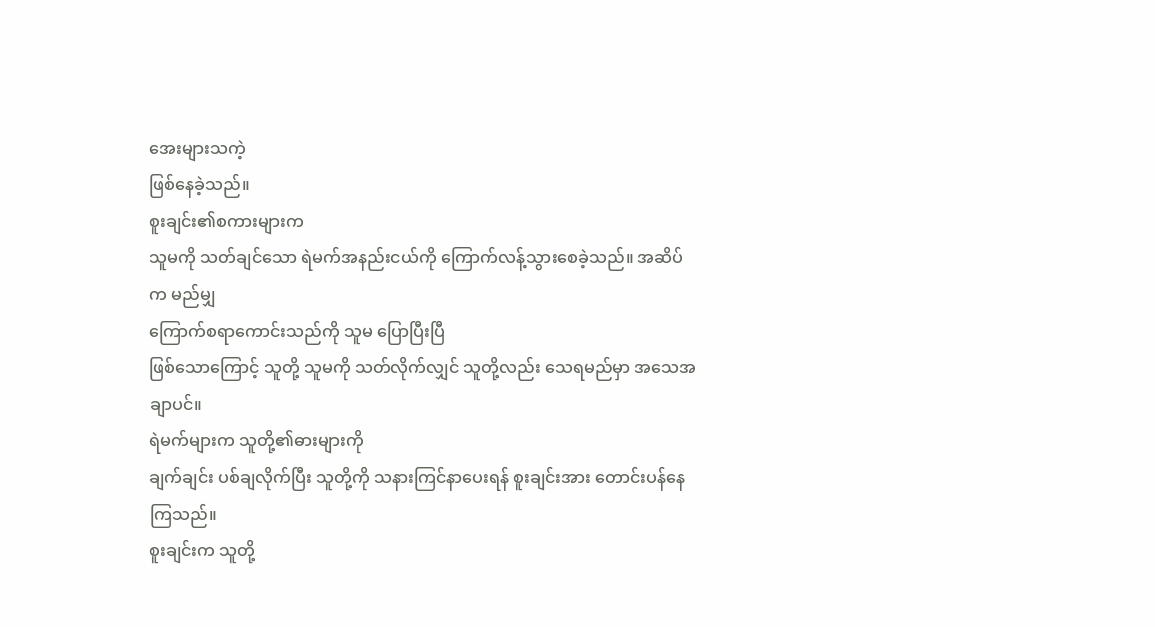အေးများသကဲ့
ဖြစ်နေခဲ့သည်။
စူးချင်း၏စကားများက
သူမကို သတ်ချင်သော ရဲမက်အနည်းငယ်ကို ကြောက်လန့်သွားစေခဲ့သည်။ အဆိပ်က မည်မျှ
ကြောက်စရာကောင်းသည်ကို သူမ ပြောပြီးပြီ
ဖြစ်သောကြောင့် သူတို့ သူမကို သတ်လိုက်လျှင် သူတို့လည်း သေရမည်မှာ အသေအချာပင်။
ရဲမက်များက သူတို့၏ဓားများကို
ချက်ချင်း ပစ်ချလိုက်ပြီး သူတို့ကို သနားကြင်နာပေးရန် စူးချင်းအား တောင်းပန်နေကြသည်။
စူးချင်းက သူတို့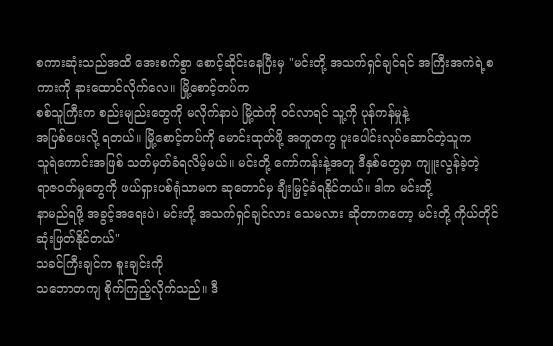စကားဆုံးသည်အထိ အေးစက်စွာ စောင့်ဆိုင်းနေပြီးမှ "မင်းတို့ အသက်ရှင်ချင်ရင် အကြီးအကဲရဲ့စကားကို နားထောင်လိုက်လေ။ မြို့စောင့်တပ်က
စစ်သူကြီးက စည်းမျည်းတွေကို မလိုက်နာပဲ မြို့ထဲကို ဝင်လာရင် သူ့ကို ပုန်ကန်မှုနဲ့
အပြစ်ပေးလို့ ရတယ်။ မြို့စောင့်တပ်ကို မောင်းထုတ်ဖို့ အတူတကွ ပူးပေါင်းလုပ်ဆောင်တဲ့သူက
သူရဲကောင်းအဖြစ် သတ်မှတ်ခံရလိမ့်မယ်။ မင်းတို့ ကော်ကန်းနဲ့အတူ ဒီနှစ်တွေမှာ ကျူးလွန်ခဲ့တဲ့
ရာဇ၀တ်မှုတွေကို ဖယ်ရှားပစ်ရုံသာမက ဆုတောင်မှ ချီးမြှင့်ခံရနိုင်တယ်။ ဒါက မင်းတို့
နာမည်ရဖို့ အခွင့်အရေးပဲ၊ မင်းတို့ အသက်ရှင်ချင်လား သေမလား ဆိုတာကတော့ မင်းတို့ ကိုယ်တိုင်
ဆုံးဖြတ်နိုင်တယ်"
သခင်ကြီးချင်က စူးချင်းကို
သဘောတကျ စိုက်ကြည့်လိုက်သည်။ ဒီ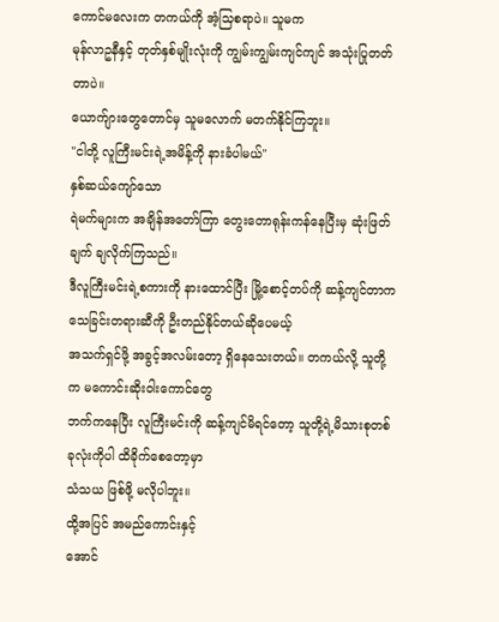ကောင်မလေးက တကယ်ကို အံ့သြစရာပဲ။ သူမက
မုန်လာဥနီနှင့် တုတ်နှစ်မျိုးလုံးကို ကျွမ်းကျွမ်းကျင်ကျင် အသုံးပြုတတ်တာပဲ။
ယောက်ျားတွေတောင်မှ သူမလောက် မတက်နိုင်ကြဘူး။
"ငါတို့ လူကြီးမင်းရဲ့အမိန့်ကို နားခံပါမယ်"
နှစ်ဆယ်ကျော်သော
ရဲမက်များက အချိန်အတော်ကြာ တွေးတောရုန်းကန်နေပြီးမှ ဆုံးဖြတ်ချက် ချလိုက်ကြသည်။
ဒီလူကြီးမင်းရဲ့စကားကို နားထောင်ပြီး မြို့စောင့်တပ်ကို ဆန့်ကျင်တာက သေခြင်းတရားဆီကို ဦးတည်နိုင်တယ်ဆိုပေမယ့်
အသက်ရှင်ဖို့ အခွင့်အလမ်းတော့ ရှိနေသေးတယ်။ တကယ်လို့ သူတို့က မကောင်းဆိုးဝါးကောင်တွေ
ဘက်ကနေပြီး လူကြီးမင်းကို ဆန့်ကျင်မိရင်တော့ သူတို့ရဲ့မိသားစုတစ်ခုလုံးကိုပါ ထိခိုက်စေတော့မှာ
သံသယ ဖြစ်ဖို့ မလိုပါဘူး။
ထို့အပြင် အမည်ကောင်းနှင့်
အောင်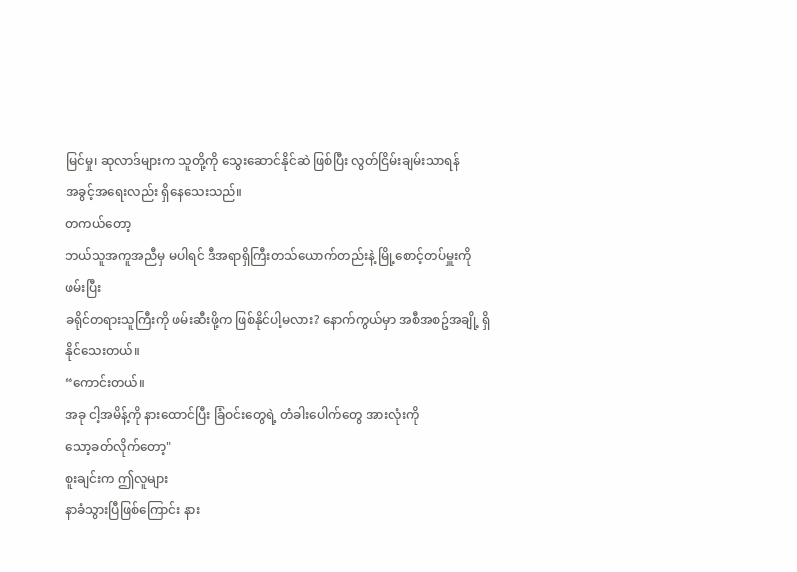မြင်မှု၊ ဆုလာဒ်များက သူတို့ကို သွေးဆောင်နိုင်ဆဲ ဖြစ်ပြီး လွတ်ငြိမ်းချမ်းသာရန်
အခွင့်အရေးလည်း ရှိနေသေးသည်။
တကယ်တော့
ဘယ်သူအကူအညီမှ မပါရင် ဒီအရာရှိကြီးတသ်ယောက်တည်းနဲ့ မြို့စောင့်တပ်မှူးကို ဖမ်းပြီး
ခရိုင်တရားသူကြီးကို ဖမ်းဆီးဖို့က ဖြစ်နိုင်ပါ့မလား? နောက်ကွယ်မှာ အစီအစဥ်အချို့ ရှိနိုင်သေးတယ်။
“ကောင်းတယ်။
အခု ငါ့အမိန့်ကို နားထောင်ပြီး ခြံဝင်းတွေရဲ့ တံခါးပေါက်တွေ အားလုံးကို
သော့ခတ်လိုက်တော့"
စူးချင်းက ဤလူများ
နာခံသွားပြီဖြစ်ကြောင်း နား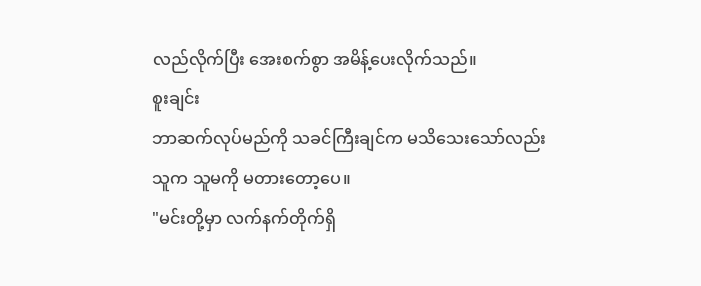လည်လိုက်ပြီး အေးစက်စွာ အမိန့်ပေးလိုက်သည်။
စူးချင်း
ဘာဆက်လုပ်မည်ကို သခင်ကြီးချင်က မသိသေးသော်လည်း သူက သူမကို မတားတော့ပေ။
"မင်းတို့မှာ လက်နက်တိုက်ရှိ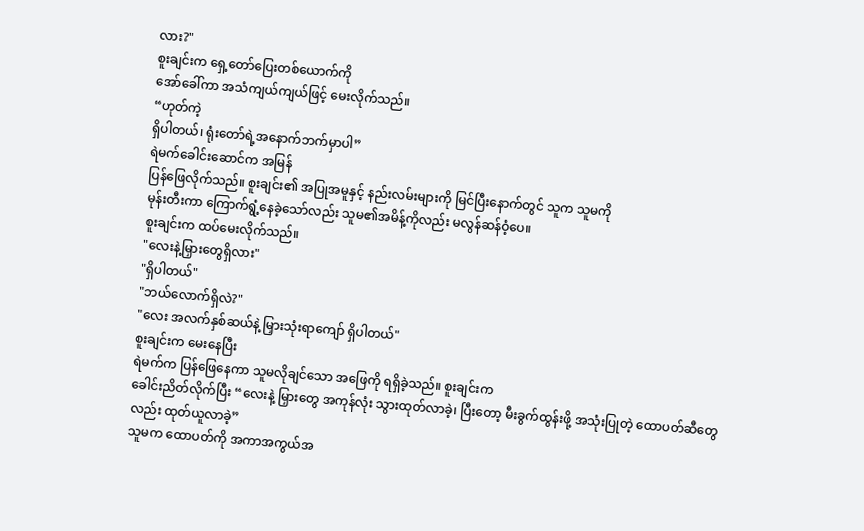လား?"
စူးချင်းက ရှေ့တော်ပြေးတစ်ယောက်ကို
အော်ခေါ်ကာ အသံကျယ်ကျယ်ဖြင့် မေးလိုက်သည်။
“ဟုတ်ကဲ့
ရှိပါတယ်၊ ရုံးတော်ရဲ့အနောက်ဘက်မှာပါ”
ရဲမက်ခေါင်းဆောင်က အမြန်
ပြန်ဖြေလိုက်သည်။ စူးချင်း၏ အပြုအမူနှင့် နည်းလမ်းများကို မြင်ပြီးနောက်တွင် သူက သူမကို
မုန်းတီးကာ ကြောက်ရွံ့နေခဲ့သော်လည်း သူမ၏အမိန့်ကိုလည်း မလွန်ဆန်ဝံ့ပေ။
စူးချင်းက ထပ်မေးလိုက်သည်။
"လေးနဲ့မြှားတွေရှိလား"
"ရှိပါတယ်"
"ဘယ်လောက်ရှိလဲ?"
"လေး အလက်နှစ်ဆယ်နဲ့ မြှားသုံးရာကျော် ရှိပါတယ်"
စူးချင်းက မေးနေပြီး
ရဲမက်က ပြန်ဖြေနေကာ သူမလိုချင်သော အဖြေကို ရရှိခဲ့သည်။ စူးချင်းက
ခေါင်းညိတ်လိုက်ပြီး “လေးနဲ့ မြှားတွေ အကုန်လုံး သွားထုတ်လာခဲ့၊ ပြီးတော့ မီးခွက်ထွန်းဖို့ အသုံးပြုတဲ့ ထောပတ်ဆီတွေလည်း ထုတ်ယူလာခဲ့”
သူမက ထောပတ်ကို အကာအကွယ်အ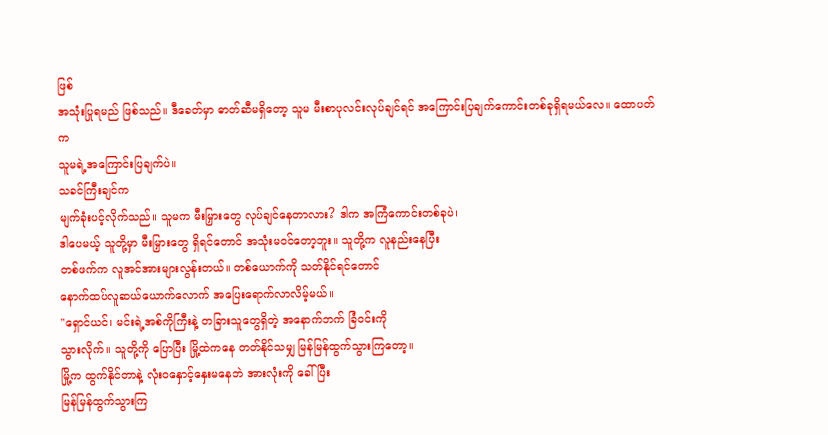ဖြစ်
အသုံးပြုရမည် ဖြစ်သည်။ ဒီခေတ်မှာ ဓာတ်ဆီမရှိတော့ သူမ မီးစာပုလင်းလုပ်ချင်ရင် အကြောင်းပြချက်ကောင်းတစ်ခုရှိရမယ်လေ။ ထောပတ်က
သူမရဲ့အကြောင်းပြချက်ပဲ။
သခင်ကြီးချင်က
မျက်ခုံးပင့်လိုက်သည်။ သူမက မီးမြှားတွေ လုပ်ချင်နေတာလား? ဒါက အကြံကောင်းတစ်ခုပဲ၊
ဒါပေမယ့် သူတို့မှာ မီးမြှားတွေ ရှိရင်တောင် အသုံးမဝင်တော့ဘူး။ သူတို့က လူနည်းနေပြီး
တစ်ဖက်က လူအင်အားများလွန်းတယ်။ တစ်ယောက်ကို သတ်နိုင်ရင်တောင်
နောက်ထပ်လူဆယ်ယောက်လောက် အပြေးရောက်လာလိမ့်မယ်။
"ရှောင်ယင်၊ မင်းရဲ့အစ်ကိုကြီးနဲ့ တခြားသူတွေရှိတဲ့ အနောက်ဘက် ခြံဝင်းကို
သွားလိုက်။ သူတို့ကို ပြောပြီး မြို့ထဲကနေ တတ်နိုင်သမျှ မြန်မြန်ထွက်သွားကြတော့။
မြို့က ထွက်နိုင်တာနဲ့ လုံးဝနှောင့်နှေးမနေဘဲ အားလုံးကို ခေါ်ပြီး
မြန်မြန်ထွက်သွားကြ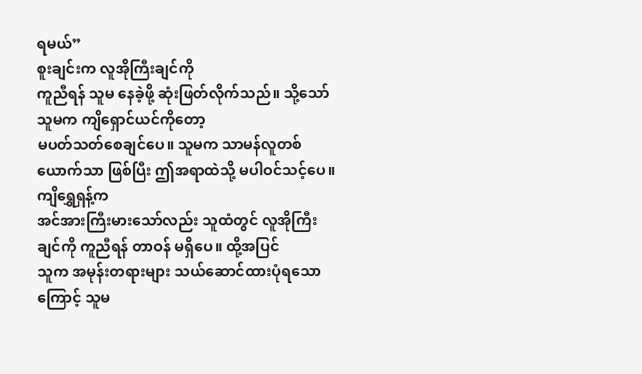ရမယ်”
စူးချင်းက လူအိုကြီးချင်ကို
ကူညီရန် သူမ နေခဲ့ဖို့ ဆုံးဖြတ်လိုက်သည်။ သို့သော် သူမက ကျိရှောင်ယင်ကိုတော့
မပတ်သတ်စေချင်ပေ။ သူမက သာမန်လူတစ်ယောက်သာ ဖြစ်ပြီး ဤအရာထဲသို့ မပါဝင်သင့်ပေ။
ကျိရွှေရှန့်က
အင်အားကြီးမားသော်လည်း သူထံတွင် လူအိုကြီးချင်ကို ကူညီရန် တာဝန် မရှိပေ။ ထို့အပြင်
သူက အမုန်းတရားများ သယ်ဆောင်ထားပုံရသောကြောင့် သူမ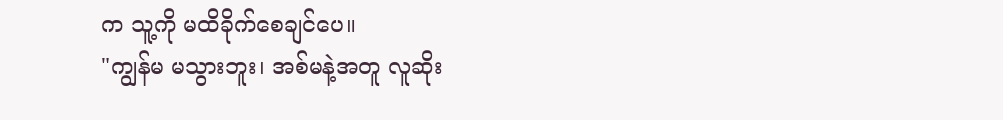က သူ့ကို မထိခိုက်စေချင်ပေ။
"ကျွန်မ မသွားဘူး၊ အစ်မနဲ့အတူ လူဆိုး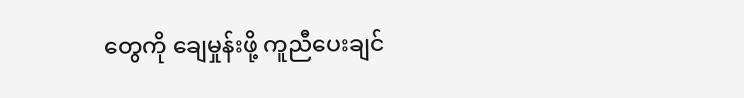တွေကို ချေမှုန်းဖို့ ကူညီပေးချင်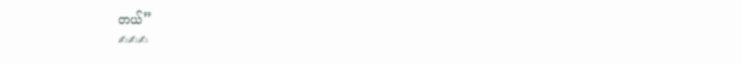တယ်”
✍✍✍